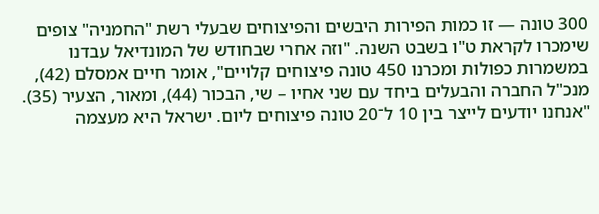300 טונה — זו כמות הפירות היבשים והפיצוחים שבעלי רשת "החמניה" צופים שימכרו לקראת ט"ו בשבט השנה. "וזה אחרי שבחודש של המונדיאל עבדנו במשמרות כפולות ומכרנו 450 טונה פיצוחים קלויים", אומר חיים אמסלם (42), מנכ"ל החברה והבעלים ביחד עם שני אחיו – שי, הבכור (44), ומאור, הצעיר (35). "אנחנו יודעים לייצר בין 10 ל־20 טונה פיצוחים ליום. ישראל היא מעצמה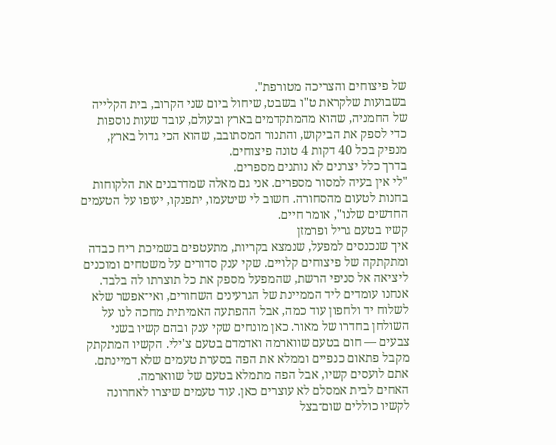של פיצוחים והצריכה מטורפת".
בשבועות שלקראת ט"ו בשבט, שיחול ביום שני הקרוב, בית הקלייה של החמניה, שהוא מהמתקדמים בארץ ובעולם, עובד שעות נוספות כדי לספק את הביקוש, והתנור המסתובב, שהוא הכי גדול בארץ, מנפיק בכל 40 דקות 4 טונה פיצוחים.
בדרך כלל יצרנים לא נותנים מספרים.
"לי אין בעיה למסור מספרים. אני גם מאלה שמדרבנים את הלקוחות בחנות לטעום מהסחורה. חשוב לי שיטעמו, יתפנקו, יעופו על הטעמים החדשים שלנו", אומר חיים.
קשיו בטעם גריל ופרמזן
איך שנכנסים למפעל, שנמצא בקריות, מתעטפים בשמיכת ריח כבדה ומתקתקה של פיצוחים קלויים. שקי ענק סדורים על משטחים ומוכנים ליציאה אל סניפי הרשת, שהמפעל מספק את כל תוצרתו לה בלבד. אנחנו עומדים ליד הממיינת של הגרעינים השחורים, ואי־אפשר שלא לשלוח יד ולחפון עוד כמה, אבל ההפתעה האמיתית מחכה לנו על השולחן בחדרו של מאור. כאן מונחים שקי ענק ובהם קשיו בשני צבעים — חום בטעם שווארמה ואדמדם בטעם צ'ילי. הקשיו המתקתק מקבל פתאום כנפיים וממלא את הפה בסערת טעמים שלא דמיינתם. אתם לועסים קשיו, אבל הפה מתמלא בטעם של שווארמה.
האחים לבית אמסלם לא עוצרים כאן. עוד טעמים שיצרו לאחרונה לקשיו כוללים שום־בצל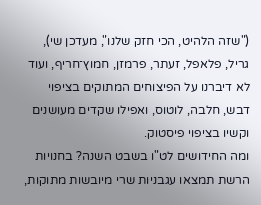("שזה הלהיט, הכי חזק שלנו", מעדכן שי), גריל, פלאפל, זעתר, פרמזן, חמוץ־חריף, ועוד לא דיברנו על הפיצוחים המתוקים בציפוי דבש, חלבה, לוטוס, ואפילו שקדים מעושנים וקשיו בציפוי פיסטוק.
ומה החידושים לט"ו בשבט השנה? בחנויות הרשת תמצאו עגבניות שרי מיובשות מתוקות,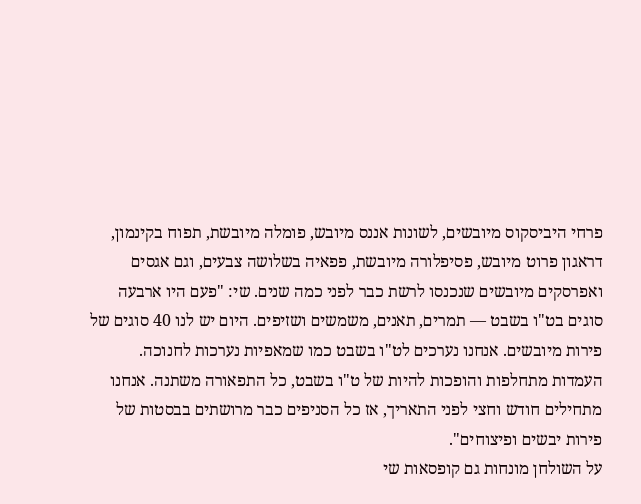פרחי היביסקוס מיובשים, לשונות אננס מיובש, פומלה מיובשת, תפוח בקינמון, דראגון פרוט מיובש, פסיפלורה מיובשת, פפאיה בשלושה צבעים, וגם אגסים ואפרסקים מיובשים שנכנסו לרשת כבר לפני כמה שנים. שי: "פעם היו ארבעה סוגים בט"ו בשבט — תמרים, תאנים, משמשים ושזיפים. היום יש לנו 40 סוגים של פירות מיובשים. אנחנו נערכים לט"ו בשבט כמו שמאפיות נערכות לחנוכה. העמדות מתחלפות והופכות להיות של ט"ו בשבט, כל התפאורה משתנה. אנחנו מתחילים חודש וחצי לפני התאריך, אז כל הסניפים כבר מרושתים בבסטות של פירות יבשים ופיצוחים".
על השולחן מונחות גם קופסאות שי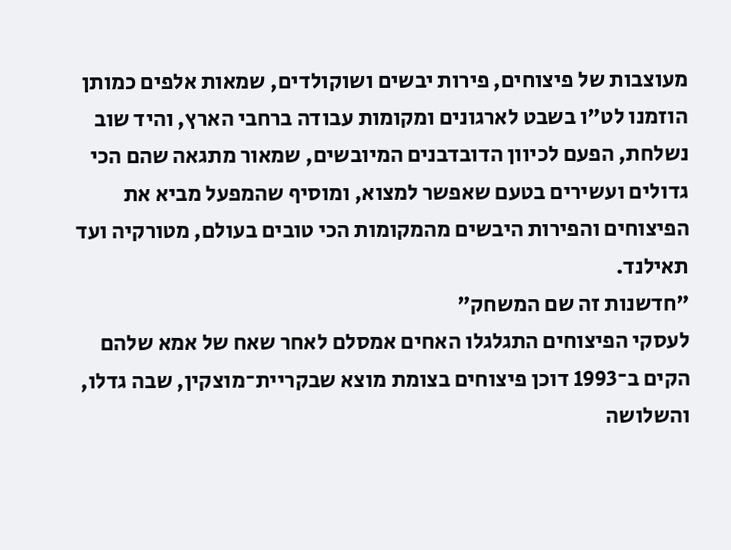מעוצבות של פיצוחים, פירות יבשים ושוקולדים, שמאות אלפים כמותן הוזמנו לט"ו בשבט לארגונים ומקומות עבודה ברחבי הארץ, והיד שוב נשלחת, הפעם לכיוון הדובדבנים המיובשים, שמאור מתגאה שהם הכי גדולים ועשירים בטעם שאפשר למצוא, ומוסיף שהמפעל מביא את הפיצוחים והפירות היבשים מהמקומות הכי טובים בעולם, מטורקיה ועד תאילנד.
"חדשנות זה שם המשחק"
לעסקי הפיצוחים התגלגלו האחים אמסלם לאחר שאח של אמא שלהם הקים ב־1993 דוכן פיצוחים בצומת מוצא שבקריית־מוצקין, שבה גדלו, והשלושה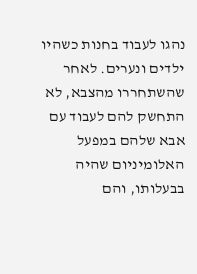נהגו לעבוד בחנות כשהיו ילדים ונערים. לאחר שהשתחררו מהצבא, לא התחשק להם לעבוד עם אבא שלהם במפעל האלומיניום שהיה בבעלותו, והם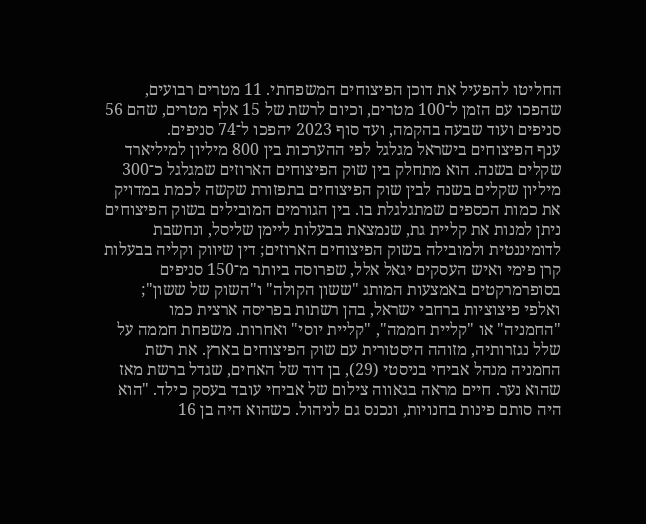החליטו להפעיל את דוכן הפיצוחים המשפחתי. 11 מטרים רבועים, שהפכו עם הזמן ל־100 מטרים, וכיום לרשת של 15 אלף מטרים, שהם 56 סניפים ועוד שבעה בהקמה, ועד סוף 2023 יהפכו ל־74 סניפים.
ענף הפיצוחים בישראל מגלגל לפי ההערכות בין 800 מיליון למיליארד שקלים בשנה. הוא מתחלק בין שוק הפיצוחים הארוזים שמגלגל כ־300 מיליון שקלים בשנה לבין שוק הפיצוחים בתפזורת שקשה לכמת במדויק את כמות הכספים שמתגלגלת בו. בין הגורמים המובילים בשוק הפיצוחים ניתן למנות את קליית גת, שנמצאת בבעלות ליימן שליסל, ונחשבת לדומיננטית ולמובילה בשוק הפיצוחים הארוזים; דין שיווק וקליה בבעלות קרן פימי ואיש העסקים יגאל אלל, שפרוסה ביותר מ־150 סניפים בסופרמרקטים באמצעות המותג "ששון הקולה" ו"השוק של ששון"; ואלפי פיצוציות ברחבי ישראל, בהן רשתות בפריסה ארצית כמו "החמניה" או "קליית חממה", "קליית יוסי" ואחרות. משפחת חממה על שלל נגזרותיה, מזוהה היסטורית עם שוק הפיצוחים בארץ. את רשת החמניה מנהל אביחי בניסטי (29), בן דוד של האחים, שגדל ברשת מאז שהוא נער. חיים מראה בגאווה צילום של אביחי עובד בעסק כילד. "הוא היה סותם פינות בחנויות, ונכנס גם לניהול. כשהוא היה בן 16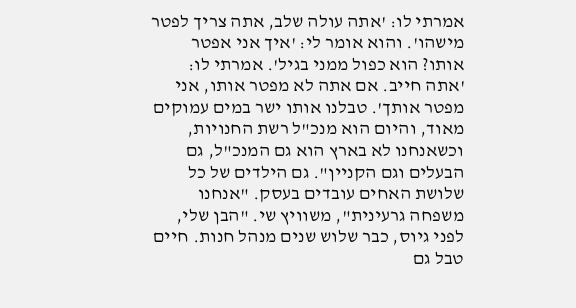אמרתי לו: 'אתה עולה שלב, אתה צריך לפטר מישהו'. והוא אומר לי: 'איך אני אפטר אותו? הוא כפול ממני בגיל'. אמרתי לו: 'אתה חייב. אם אתה לא מפטר אותו, אני מפטר אותך'. טבלנו אותו ישר במים עמוקים מאוד, והיום הוא מנכ"ל רשת החנויות, וכשאנחנו לא בארץ הוא גם המנכ"ל, גם הבעלים וגם הקניין". גם הילדים של כל שלושת האחים עובדים בעסק. "אנחנו משפחה גרעינית", משוויץ שי. "הבן שלי, לפני גיוס, כבר שלוש שנים מנהל חנות. חיים טבל גם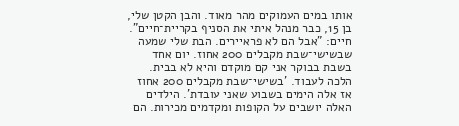אותו במים העמוקים מהר מאוד. והבן הקטן שלי, בן 15, כבר מנהל איתי את הסניף בקריית־חיים".
חיים: "אבל הם לא פראיירים. הבת שלי שמעה שבשישי־שבת מקבלים 200 אחוז. יום אחד בשבת בבוקר אני קם מוקדם והיא לא בבית. הלכה לעבוד. 'בשישי־שבת מקבלים 200 אחוז אז אלה הימים בשבוע שאני עובדת'. הילדים האלה יושבים על הקופות ומקדמים מכירות. הם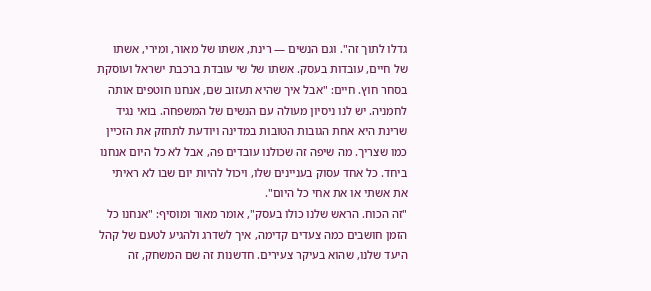גדלו לתוך זה". וגם הנשים — רינת, אשתו של מאור, ומירי, אשתו של חיים, עובדות בעסק. אשתו של שי עובדת ברכבת ישראל ועוסקת בסחר חוץ. חיים: "אבל איך שהיא תעזוב שם, אנחנו חוטפים אותה לחמניה. יש לנו ניסיון מעולה עם הנשים של המשפחה. בואי נגיד שרינת היא אחת הגובות הטובות במדינה ויודעת לתחזק את הזכיין כמו שצריך. מה שיפה זה שכולנו עובדים פה, אבל לא כל היום אנחנו ביחד. כל אחד עסוק בעניינים שלו, ויכול להיות יום שבו לא ראיתי את אשתי או את אחי כל היום".
"זה הכוח. הראש שלנו כולו בעסק", אומר מאור ומוסיף: "אנחנו כל הזמן חושבים כמה צעדים קדימה, איך לשדרג ולהגיע לטעם של קהל היעד שלנו, שהוא בעיקר צעירים. חדשנות זה שם המשחק, זה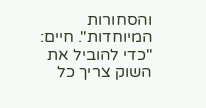והסחורות המיוחדות". חיים: "כדי להוביל את השוק צריך כל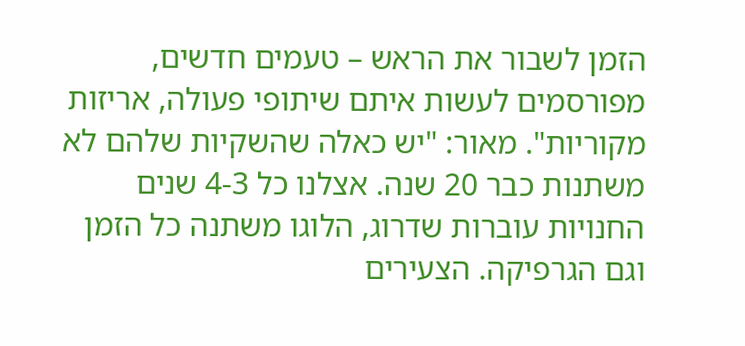הזמן לשבור את הראש – טעמים חדשים, מפורסמים לעשות איתם שיתופי פעולה, אריזות מקוריות". מאור: "יש כאלה שהשקיות שלהם לא משתנות כבר 20 שנה. אצלנו כל 4-3 שנים החנויות עוברות שדרוג, הלוגו משתנה כל הזמן וגם הגרפיקה. הצעירים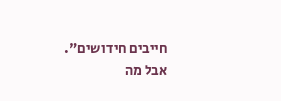חייבים חידושים".
אבל מה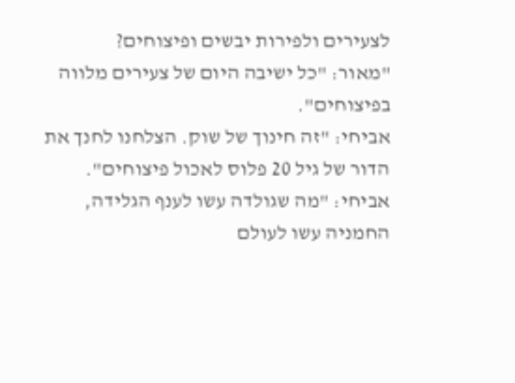לצעירים ולפירות יבשים ופיצוחים?
"מאור: "כל ישיבה היום של צעירים מלווה בפיצוחים".
אביחי: "זה חינוך של שוק. הצלחנו לחנך את הדור של גיל 20 פלוס לאכול פיצוחים".
אביחי: "מה שגולדה עשו לענף הגלידה, החמניה עשו לעולם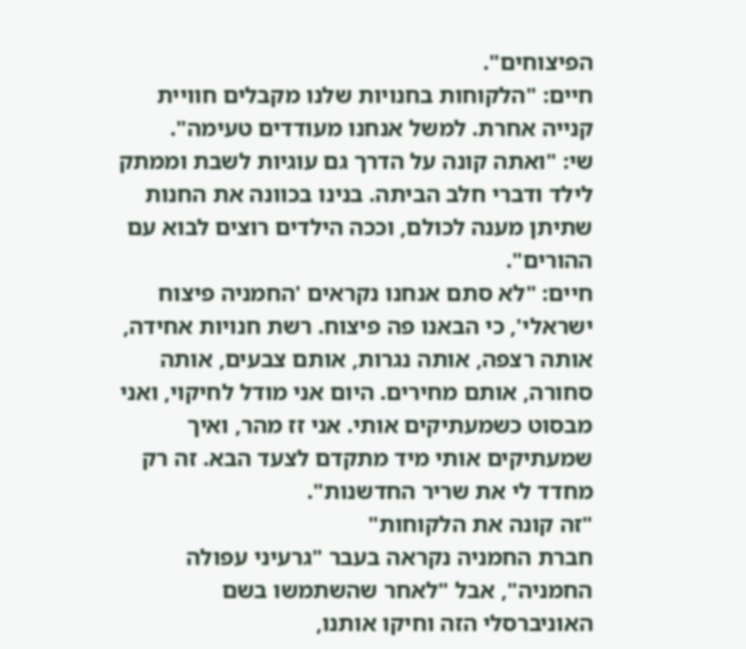הפיצוחים".
חיים: "הלקוחות בחנויות שלנו מקבלים חוויית קנייה אחרת. למשל אנחנו מעודדים טעימה".
שי: "ואתה קונה על הדרך גם עוגיות לשבת וממתק לילד ודברי חלב הביתה. בנינו בכוונה את החנות שתיתן מענה לכולם, וככה הילדים רוצים לבוא עם ההורים".
חיים: "לא סתם אנחנו נקראים 'החמניה פיצוח ישראלי', כי הבאנו פה פיצוח. רשת חנויות אחידה, אותה רצפה, אותה נגרות, אותם צבעים, אותה סחורה, אותם מחירים. היום אני מודל לחיקוי, ואני מבסוט כשמעתיקים אותי. אני זז מהר, ואיך שמעתיקים אותי מיד מתקדם לצעד הבא. זה רק מחדד לי את שריר החדשנות".
"זה קונה את הלקוחות"
חברת החמניה נקראה בעבר "גרעיני עפולה החמניה", אבל "לאחר שהשתמשו בשם האוניברסלי הזה וחיקו אותנו,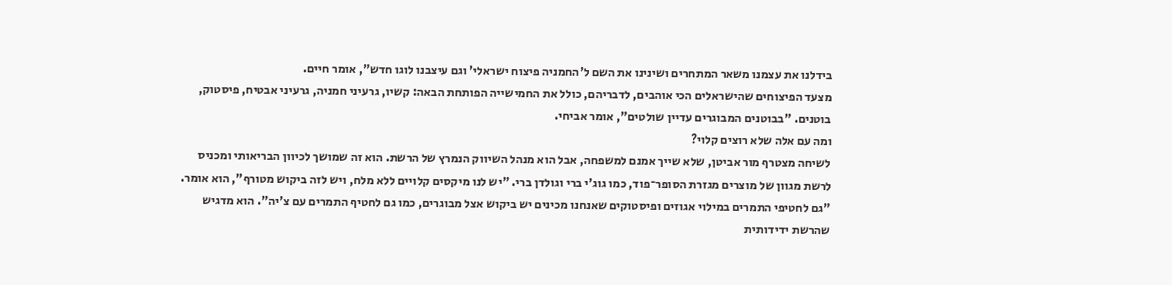בידלנו את עצמנו משאר המתחרים ושינינו את השם ל'החמניה פיצוח ישראלי' וגם עיצבנו לוגו חדש", אומר חיים.
מצעד הפיצוחים שהישראלים הכי אוהבים, לדבריהם, כולל את החמישייה הפותחת הבאה: קשיו, גרעיני חמניה, גרעיני אבטיח, פיסטוק, בוטנים. "בבוטנים המבוגרים עדיין שולטים", אומר אביחי.
ומה עם אלה שלא רוצים קלוי?
לשיחה מצטרף מור אביטן, שלא שייך אמנם למשפחה, אבל הוא מנהל השיווק הנמרץ של הרשת. הוא זה שמושך לכיוון הבריאותי ומכניס לרשת מגוון של מוצרים מגזרת הסופר־פוד, כמו גוג'י ברי וגולדן ברי. "יש לנו מיקסים קלויים ללא מלח, ויש לזה ביקוש מטורף", הוא אומר. "גם לחטיפי התמרים במילוי אגוזים ופיסטוקים שאנחנו מכינים יש ביקוש אצל מבוגרים, כמו גם לחטיף התמרים עם צ'יה". הוא מדגיש שהרשת ידידותית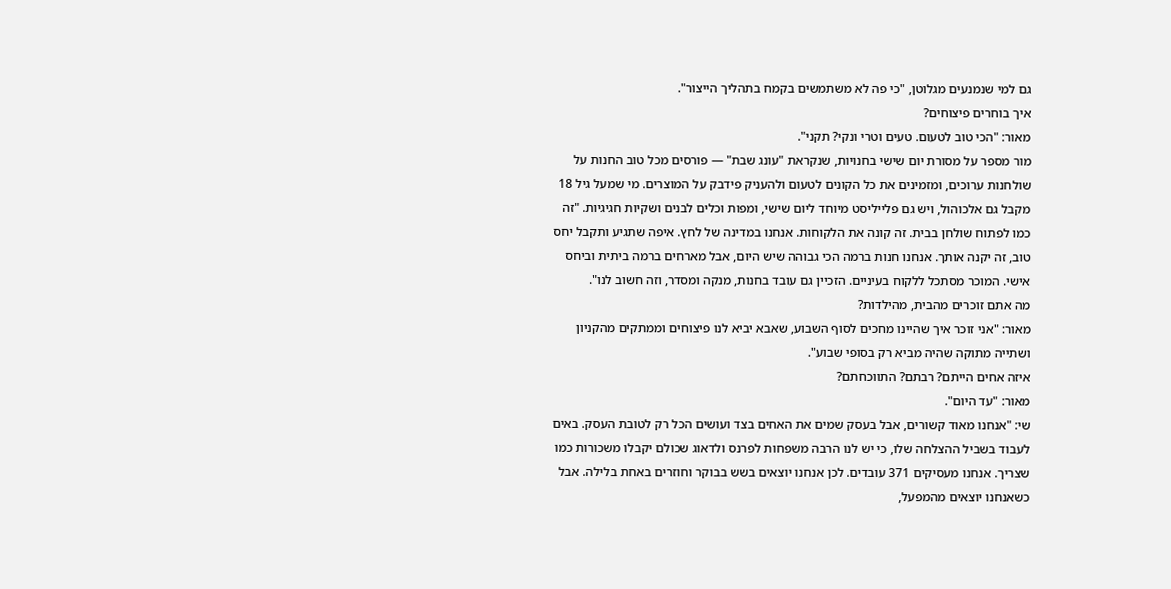גם למי שנמנעים מגלוטן, "כי פה לא משתמשים בקמח בתהליך הייצור".
איך בוחרים פיצוחים?
מאור: "הכי טוב לטעום. טעים וטרי ונקי? תקני".
מור מספר על מסורת יום שישי בחנויות, שנקראת "עונג שבת" — פורסים מכל טוב החנות על שולחנות ערוכים, ומזמינים את כל הקונים לטעום ולהעניק פידבק על המוצרים. מי שמעל גיל 18 מקבל גם אלכוהול, ויש גם פלייליסט מיוחד ליום שישי, ומפות וכלים לבנים ושקיות חגיגיות. "זה כמו לפתוח שולחן בבית. זה קונה את הלקוחות. אנחנו במדינה של לחץ. איפה שתגיע ותקבל יחס טוב, זה יקנה אותך. אנחנו חנות ברמה הכי גבוהה שיש היום, אבל מארחים ברמה ביתית וביחס אישי. המוכר מסתכל ללקוח בעיניים. הזכיין גם עובד בחנות, מנקה ומסדר, וזה חשוב לנו".
מה אתם זוכרים מהבית, מהילדות?
מאור: "אני זוכר איך שהיינו מחכים לסוף השבוע, שאבא יביא לנו פיצוחים וממתקים מהקניון ושתייה מתוקה שהיה מביא רק בסופי שבוע".
איזה אחים הייתם? רבתם? התווכחתם?
מאור: "עד היום".
שי: "אנחנו מאוד קשורים, אבל בעסק שמים את האחים בצד ועושים הכל רק לטובת העסק. באים לעבוד בשביל ההצלחה שלו, כי יש לנו הרבה משפחות לפרנס ולדאוג שכולם יקבלו משכורות כמו שצריך. אנחנו מעסיקים 371 עובדים. לכן אנחנו יוצאים בשש בבוקר וחוזרים באחת בלילה. אבל כשאנחנו יוצאים מהמפעל,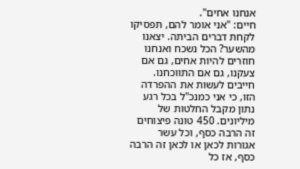אנחנו אחים".
חיים: "אני אומר להם, תפסיקו לקחת דברים הביתה. יצאנו מהשער? הכל נשכח ואנחנו חוזרים להיות אחים, גם אם צעקנו, גם אם התווכחנו. חייבים לעשות את ההפרדה הזו, כי אני כמנכ"ל בכל רגע נתון מקבל החלטות של מיליונים. 450 טונה פיצוחים זה הרבה כסף, וכל עשר אגורות לכאן או לכאן זה הרבה כסף, אז כל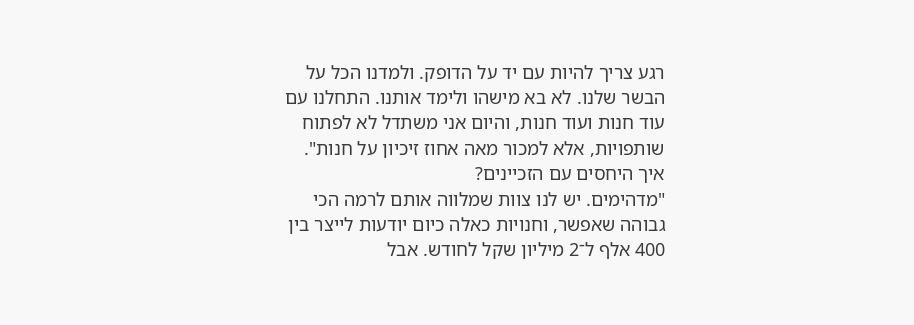רגע צריך להיות עם יד על הדופק. ולמדנו הכל על הבשר שלנו. לא בא מישהו ולימד אותנו. התחלנו עם עוד חנות ועוד חנות, והיום אני משתדל לא לפתוח שותפויות, אלא למכור מאה אחוז זיכיון על חנות".
איך היחסים עם הזכיינים?
"מדהימים. יש לנו צוות שמלווה אותם לרמה הכי גבוהה שאפשר, וחנויות כאלה כיום יודעות לייצר בין 400 אלף ל־2 מיליון שקל לחודש. אבל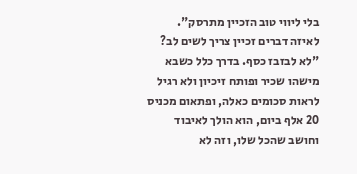בלי ליווי טוב הזכיין מתרסק".
לאיזה דברים זכיין צריך לשים לב?
"לא לבזבז כסף. בדרך כלל כשבא מישהו שכיר ופותח זיכיון ולא רגיל לראות סכומים כאלה, ופתאום מכניס 20 אלף ביום, הוא הולך לאיבוד וחושב שהכל שלו, וזה לא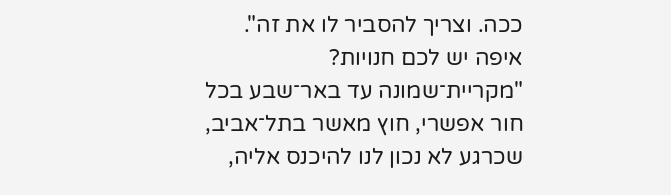ככה. וצריך להסביר לו את זה".
איפה יש לכם חנויות?
"מקריית־שמונה עד באר־שבע בכל חור אפשרי, חוץ מאשר בתל־אביב, שכרגע לא נכון לנו להיכנס אליה,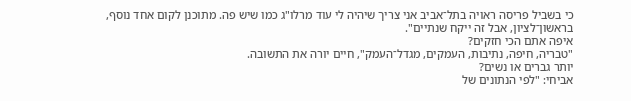כי בשביל פריסה ראויה בתל־אביב אני צריך שיהיה לי עוד מרלו"ג כמו שיש פה. מתוכנן לקום אחד נוסף, בראשון־לציון, אבל זה ייקח שנתיים".
איפה אתם הכי חזקים?
"טבריה, חיפה, נתיבות, העמקים, מגדל־העמק", חיים יורה את התשובה.
יותר גברים או נשים?
אביחי: "לפי הנתונים של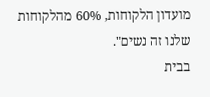מועדון הלקוחות, 60% מהלקוחות שלנו זה נשים".
בבית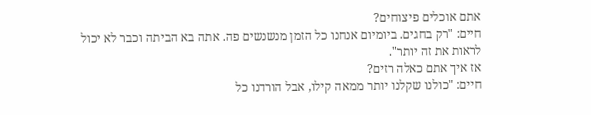אתם אוכלים פיצוחים?
חיים: "רק בחגים. ביומיום אנחנו כל הזמן מנשנשים פה. אתה בא הביתה וכבר לא יכול לראות את זה יותר".
אז איך אתם כאלה רזים?
חיים: "כולנו שקלנו יותר ממאה קילו, אבל הורדנו כל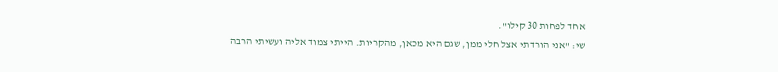אחד לפחות 30 קילו".
שי: "אני הורדתי אצל חלי ממן, שגם היא מכאן, מהקריות. הייתי צמוד אליה ועשיתי הרבה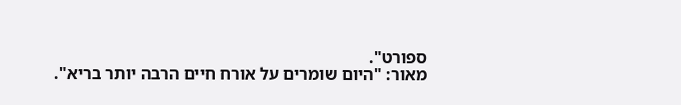ספורט".
מאור: "היום שומרים על אורח חיים הרבה יותר בריא".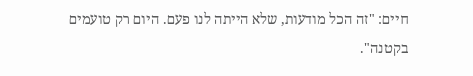חיים: "זה הכל מודעות, שלא הייתה לנו פעם. היום רק טועמים בקטנה".